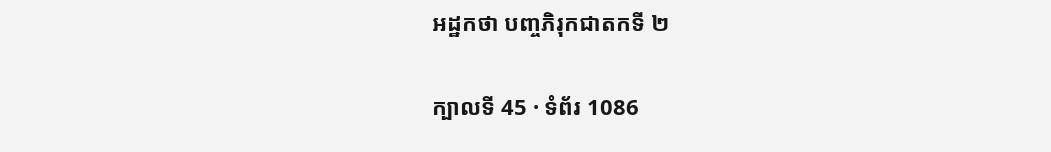អដ្ឋកថា បញ្ចភិរុកជាតកទី ២

ក្បាលទី 45 · ទំព័រ 1086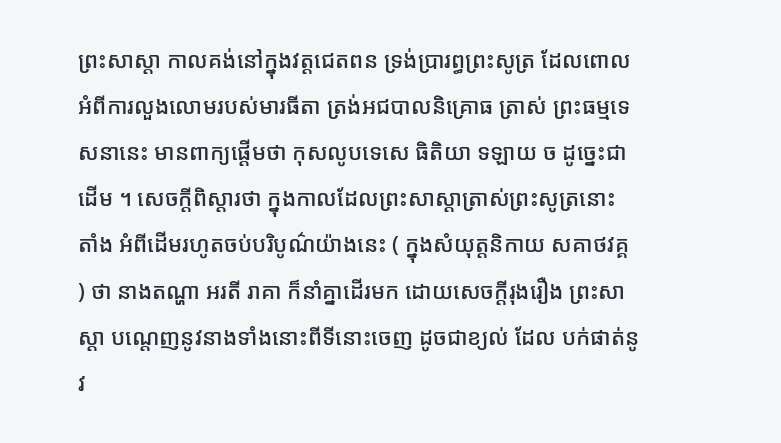ព្រះសាស្តា កាលគង់នៅក្នុងវត្តជេតពន ទ្រង់ប្រារព្ធព្រះសូត្រ ដែលពោលអំពីការលួងលោមរបស់មារធីតា ត្រង់អជបាលនិគ្រោធ ត្រាស់ ព្រះធម្មទេសនានេះ មានពាក្យផ្តើមថា កុសលូបទេសេ ធិតិយា ទឡាយ ច ដូច្នេះជាដើម ។ សេចក្តីពិស្តារថា ក្នុងកាលដែលព្រះសាស្តាត្រាស់ព្រះសូត្រនោះ តាំង អំពីដើមរហូតចប់បរិបូណ៌យ៉ាងនេះ ( ក្នុងសំយុត្តនិកាយ សគាថវគ្គ ) ថា នាងតណ្ហា អរតី រាគា ក៏នាំគ្នាដើរមក ដោយសេចក្តីរុងរឿង ព្រះសាស្តា បណ្តេញនូវនាងទាំងនោះពីទីនោះចេញ ដូចជាខ្យល់ ដែល បក់ផាត់នូវ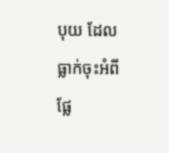បុយ ដែលធ្លាក់ចុះអំពីផ្លែ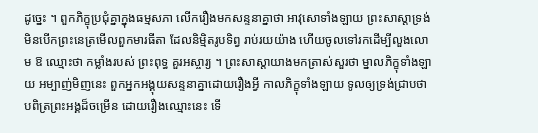ដូច្នេះ ។ ពួកភិក្ខុប្រជុំគ្នាក្នុងធម្មសភា លើករឿងមកសន្ទនាគ្នាថា អាវុសោទាំងឡាយ ព្រះសាស្តាទ្រង់មិនបើកព្រះនេត្រមើលពួកមារធីតា ដែលនិម្មិតរូបទិព្វ រាប់រយយ៉ាង ហើយចូលទៅរកដើម្បីលួងលោម ឱ ឈ្មោះថា កម្លាំងរបស់ ព្រះពុទ្ធ គួរអស្ចារ្យ ។ ព្រះសាស្តាយាងមកត្រាស់សួរថា ម្នាលភិក្ខុទាំងឡាយ អម្បាញ់មិញនេះ ពួកអ្នកអង្គុយសន្ទនាគ្នាដោយរឿងអ្វី កាលភិក្ខុទាំងឡាយ ទូលឲ្យទ្រង់ជ្រាបថា បពិត្រព្រះអង្គដ៏ចម្រើន ដោយរឿងឈ្មោះនេះ ទើ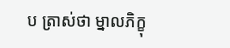ប ត្រាស់ថា ម្នាលភិក្ខុ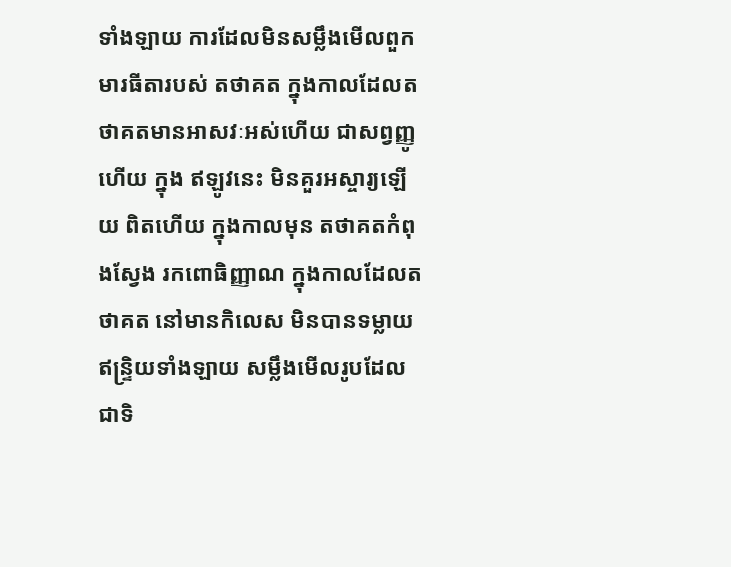ទាំងឡាយ ការដែលមិនសម្លឹងមើលពួកមារធីតារបស់ តថាគត ក្នុងកាលដែលតថាគតមានអាសវៈអស់ហើយ ជាសព្វញ្ញូហើយ ក្នុង ឥឡូវនេះ មិនគួរអស្ចារ្យឡើយ ពិតហើយ ក្នុងកាលមុន តថាគតកំពុងស្វែង រកពោធិញ្ញាណ ក្នុងកាលដែលតថាគត នៅមានកិលេស មិនបានទម្លាយ ឥន្ទ្រិយទាំងឡាយ សម្លឹងមើលរូបដែលជាទិ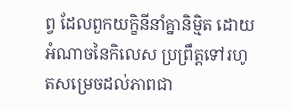ព្វ ដែលពួកយក្ខិនីនាំគ្នានិម្មិត ដោយអំណាចនៃកិលេស ប្រព្រឹត្តទៅរហូតសម្រេចដល់ភាពជា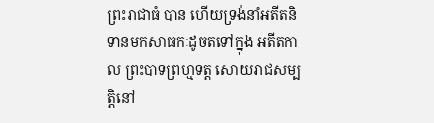ព្រះរាជាធំ បាន ហើយទ្រង់នាំអតីតនិទានមកសាធកៈដូចតទៅក្នុង អតីតកាល ព្រះបាទព្រហ្មទត្ត សោយរាជសម្បត្តិនៅ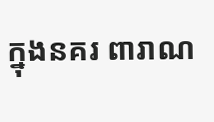ក្នុងនគរ ពារាណ